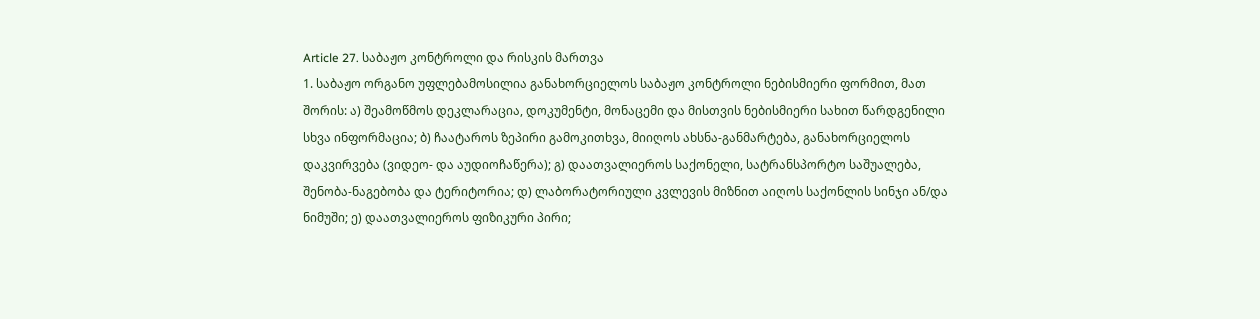Article 27. საბაჟო კონტროლი და რისკის მართვა
1. საბაჟო ორგანო უფლებამოსილია განახორციელოს საბაჟო კონტროლი ნებისმიერი ფორმით, მათ შორის: ა) შეამოწმოს დეკლარაცია, დოკუმენტი, მონაცემი და მისთვის ნებისმიერი სახით წარდგენილი სხვა ინფორმაცია; ბ) ჩაატაროს ზეპირი გამოკითხვა, მიიღოს ახსნა-განმარტება, განახორციელოს დაკვირვება (ვიდეო- და აუდიოჩაწერა); გ) დაათვალიეროს საქონელი, სატრანსპორტო საშუალება, შენობა-ნაგებობა და ტერიტორია; დ) ლაბორატორიული კვლევის მიზნით აიღოს საქონლის სინჯი ან/და ნიმუში; ე) დაათვალიეროს ფიზიკური პირი;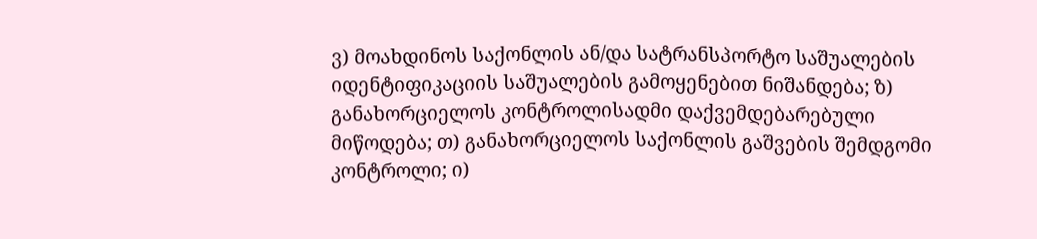ვ) მოახდინოს საქონლის ან/და სატრანსპორტო საშუალების იდენტიფიკაციის საშუალების გამოყენებით ნიშანდება; ზ) განახორციელოს კონტროლისადმი დაქვემდებარებული მიწოდება; თ) განახორციელოს საქონლის გაშვების შემდგომი კონტროლი; ი)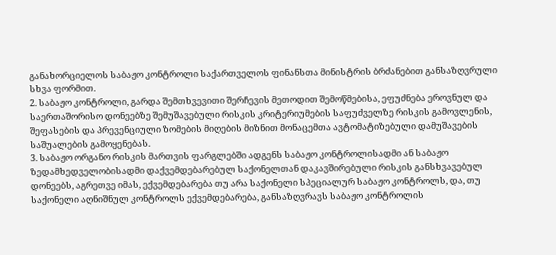განახორციელოს საბაჟო კონტროლი საქართველოს ფინანსთა მინისტრის ბრძანებით განსაზღვრული სხვა ფორმით.
2. საბაჟო კონტროლი, გარდა შემთხვევითი შერჩევის მეთოდით შემოწმებისა, ეფუძნება ეროვნულ და საერთაშორისო დონეებზე შემუშავებული რისკის კრიტერიუმების საფუძველზე რისკის გამოვლენის, შეფასების და პრევენციული ზომების მიღების მიზნით მონაცემთა ავტომატიზებული დამუშავების საშუალების გამოყენებას.
3. საბაჟო ორგანო რისკის მართვის ფარგლებში ადგენს საბაჟო კონტროლისადმი ან საბაჟო ზედამხედველობისადმი დაქვემდებარებულ საქონელთან დაკავშირებული რისკის განსხვავებულ დონეებს, აგრეთვე იმას, ექვემდებარება თუ არა საქონელი სპეციალურ საბაჟო კონტროლს, და, თუ საქონელი აღნიშნულ კონტროლს ექვემდებარება, განსაზღვრავს საბაჟო კონტროლის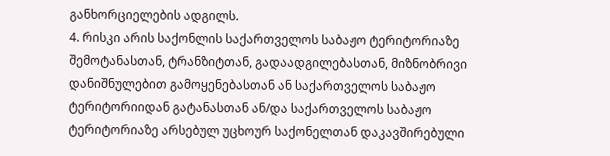განხორციელების ადგილს.
4. რისკი არის საქონლის საქართველოს საბაჟო ტერიტორიაზე შემოტანასთან, ტრანზიტთან, გადაადგილებასთან, მიზნობრივი დანიშნულებით გამოყენებასთან ან საქართველოს საბაჟო ტერიტორიიდან გატანასთან ან/და საქართველოს საბაჟო ტერიტორიაზე არსებულ უცხოურ საქონელთან დაკავშირებული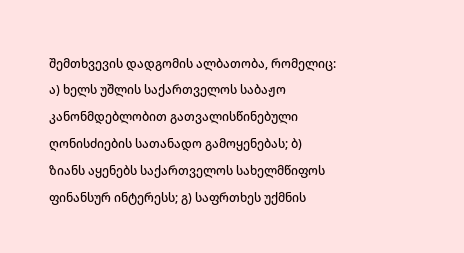შემთხვევის დადგომის ალბათობა, რომელიც: ა) ხელს უშლის საქართველოს საბაჟო კანონმდებლობით გათვალისწინებული ღონისძიების სათანადო გამოყენებას; ბ) ზიანს აყენებს საქართველოს სახელმწიფოს ფინანსურ ინტერესს; გ) საფრთხეს უქმნის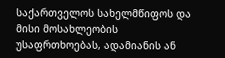საქართველოს სახელმწიფოს და მისი მოსახლეობის უსაფრთხოებას, ადამიანის ან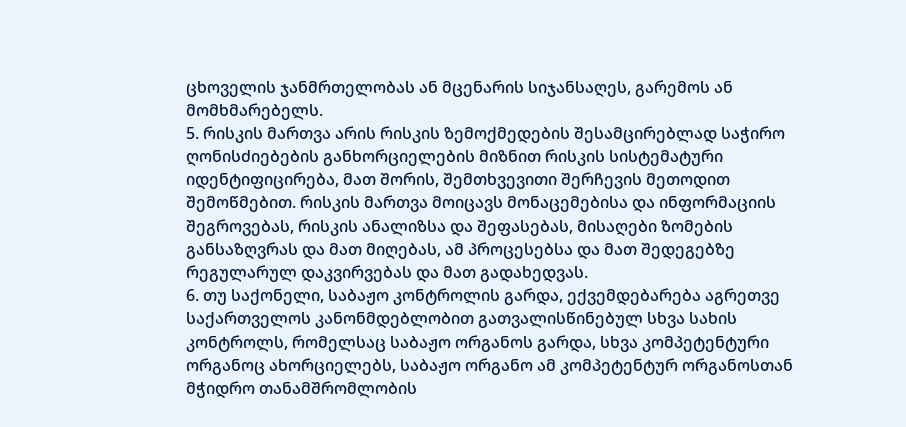ცხოველის ჯანმრთელობას ან მცენარის სიჯანსაღეს, გარემოს ან მომხმარებელს.
5. რისკის მართვა არის რისკის ზემოქმედების შესამცირებლად საჭირო ღონისძიებების განხორციელების მიზნით რისკის სისტემატური იდენტიფიცირება, მათ შორის, შემთხვევითი შერჩევის მეთოდით შემოწმებით. რისკის მართვა მოიცავს მონაცემებისა და ინფორმაციის შეგროვებას, რისკის ანალიზსა და შეფასებას, მისაღები ზომების განსაზღვრას და მათ მიღებას, ამ პროცესებსა და მათ შედეგებზე რეგულარულ დაკვირვებას და მათ გადახედვას.
6. თუ საქონელი, საბაჟო კონტროლის გარდა, ექვემდებარება აგრეთვე საქართველოს კანონმდებლობით გათვალისწინებულ სხვა სახის კონტროლს, რომელსაც საბაჟო ორგანოს გარდა, სხვა კომპეტენტური ორგანოც ახორციელებს, საბაჟო ორგანო ამ კომპეტენტურ ორგანოსთან მჭიდრო თანამშრომლობის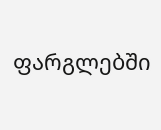ფარგლებში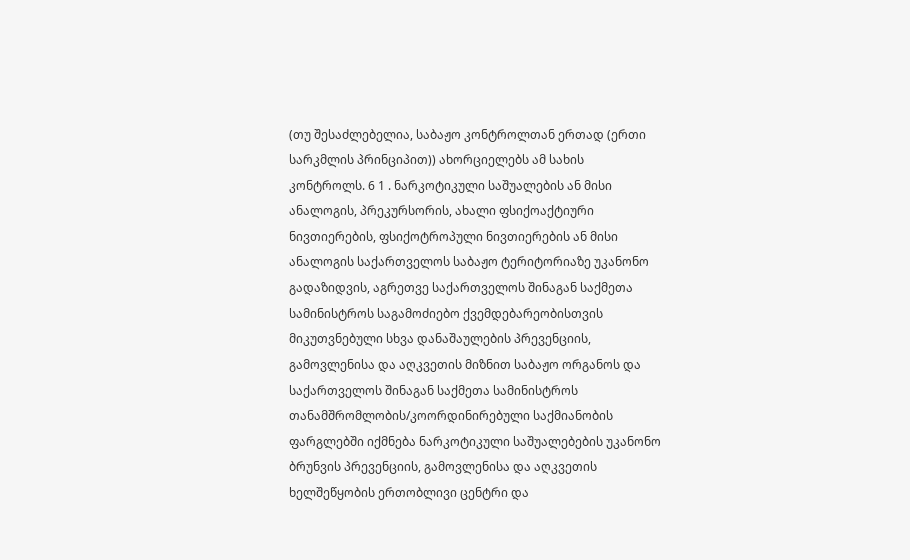(თუ შესაძლებელია, საბაჟო კონტროლთან ერთად (ერთი სარკმლის პრინციპით)) ახორციელებს ამ სახის კონტროლს. 6 1 . ნარკოტიკული საშუალების ან მისი ანალოგის, პრეკურსორის, ახალი ფსიქოაქტიური ნივთიერების, ფსიქოტროპული ნივთიერების ან მისი ანალოგის საქართველოს საბაჟო ტერიტორიაზე უკანონო გადაზიდვის, აგრეთვე საქართველოს შინაგან საქმეთა სამინისტროს საგამოძიებო ქვემდებარეობისთვის მიკუთვნებული სხვა დანაშაულების პრევენციის, გამოვლენისა და აღკვეთის მიზნით საბაჟო ორგანოს და საქართველოს შინაგან საქმეთა სამინისტროს თანამშრომლობის/კოორდინირებული საქმიანობის ფარგლებში იქმნება ნარკოტიკული საშუალებების უკანონო ბრუნვის პრევენციის, გამოვლენისა და აღკვეთის ხელშეწყობის ერთობლივი ცენტრი და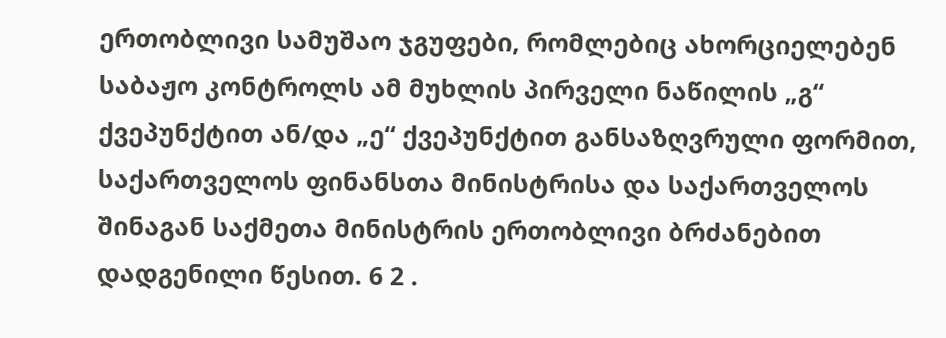ერთობლივი სამუშაო ჯგუფები, რომლებიც ახორციელებენ საბაჟო კონტროლს ამ მუხლის პირველი ნაწილის „გ“ ქვეპუნქტით ან/და „ე“ ქვეპუნქტით განსაზღვრული ფორმით, საქართველოს ფინანსთა მინისტრისა და საქართველოს შინაგან საქმეთა მინისტრის ერთობლივი ბრძანებით დადგენილი წესით. 6 2 .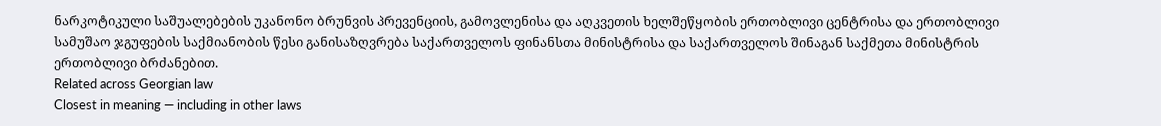ნარკოტიკული საშუალებების უკანონო ბრუნვის პრევენციის, გამოვლენისა და აღკვეთის ხელშეწყობის ერთობლივი ცენტრისა და ერთობლივი სამუშაო ჯგუფების საქმიანობის წესი განისაზღვრება საქართველოს ფინანსთა მინისტრისა და საქართველოს შინაგან საქმეთა მინისტრის ერთობლივი ბრძანებით.
Related across Georgian law
Closest in meaning — including in other laws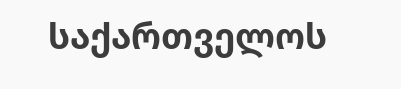საქართველოს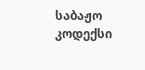საბაჟო კოდექსი